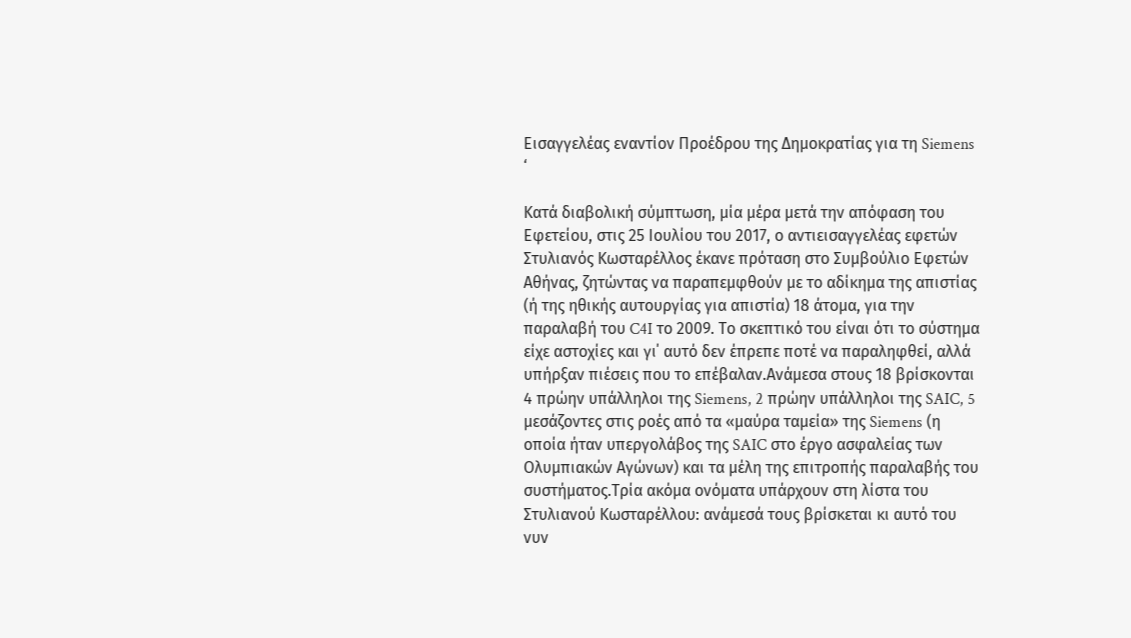Εισαγγελέας εναντίον Προέδρου της Δημοκρατίας για τη Siemens
‘

Κατά διαβολική σύμπτωση, μία μέρα μετά την απόφαση του Εφετείου, στις 25 Ιουλίου του 2017, ο αντιεισαγγελέας εφετών Στυλιανός Κωσταρέλλος έκανε πρόταση στο Συμβούλιο Εφετών Αθήνας, ζητώντας να παραπεμφθούν με το αδίκημα της απιστίας (ή της ηθικής αυτουργίας για απιστία) 18 άτομα, για την παραλαβή του C4I το 2009. Το σκεπτικό του είναι ότι το σύστημα είχε αστοχίες και γι΄ αυτό δεν έπρεπε ποτέ να παραληφθεί, αλλά υπήρξαν πιέσεις που το επέβαλαν.Ανάμεσα στους 18 βρίσκονται 4 πρώην υπάλληλοι της Siemens, 2 πρώην υπάλληλοι της SAIC, 5 μεσάζοντες στις ροές από τα «μαύρα ταμεία» της Siemens (η οποία ήταν υπεργολάβος της SAIC στο έργο ασφαλείας των Ολυμπιακών Αγώνων) και τα μέλη της επιτροπής παραλαβής του συστήματος.Tρία ακόμα ονόματα υπάρχουν στη λίστα του Στυλιανού Κωσταρέλλου: ανάμεσά τους βρίσκεται κι αυτό του νυν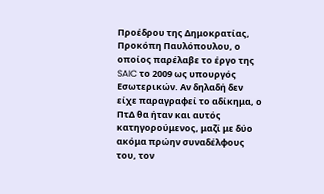Προέδρου της Δημοκρατίας, Προκόπη Παυλόπουλου, ο οποίος παρέλαβε το έργο της SAIC το 2009 ως υπουργός Εσωτερικών. Αν δηλαδή δεν είχε παραγραφεί το αδίκημα, ο ΠτΔ θα ήταν και αυτός κατηγορούμενος, μαζί με δύο ακόμα πρώην συναδέλφους του, τον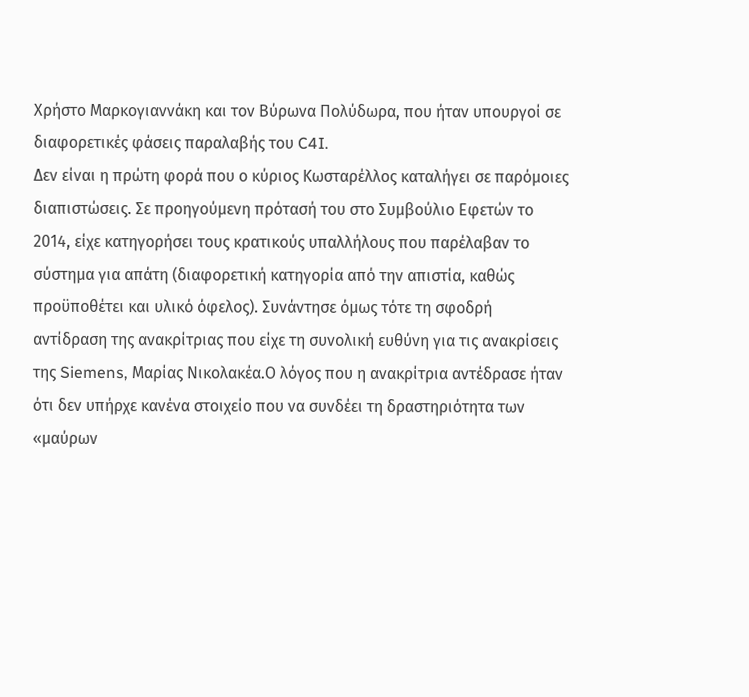Χρήστο Μαρκογιαννάκη και τον Βύρωνα Πολύδωρα, που ήταν υπουργοί σε διαφορετικές φάσεις παραλαβής του C4I.
Δεν είναι η πρώτη φορά που ο κύριος Κωσταρέλλος καταλήγει σε παρόμοιες διαπιστώσεις. Σε προηγούμενη πρότασή του στο Συμβούλιο Εφετών το 2014, είχε κατηγορήσει τους κρατικούς υπαλλήλους που παρέλαβαν το σύστημα για απάτη (διαφορετική κατηγορία από την απιστία, καθώς προϋποθέτει και υλικό όφελος). Συνάντησε όμως τότε τη σφοδρή αντίδραση της ανακρίτριας που είχε τη συνολική ευθύνη για τις ανακρίσεις της Siemens, Μαρίας Νικολακέα.Ο λόγος που η ανακρίτρια αντέδρασε ήταν ότι δεν υπήρχε κανένα στοιχείο που να συνδέει τη δραστηριότητα των «μαύρων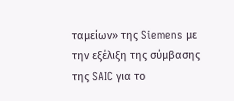ταμείων» της Siemens με την εξέλιξη της σύμβασης της SAIC για το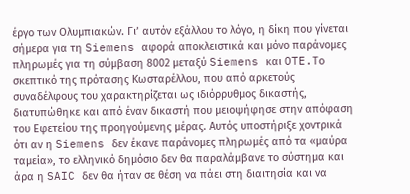έργο των Ολυμπιακών. Γι’ αυτόν εξάλλου το λόγο, η δίκη που γίνεται σήμερα για τη Siemens αφορά αποκλειστικά και μόνο παράνομες πληρωμές για τη σύμβαση 8002 μεταξύ Siemens και OTE.Το σκεπτικό της πρότασης Κωσταρέλλου, που από αρκετούς συναδέλφους του χαρακτηρίζεται ως ιδιόρρυθμος δικαστής, διατυπώθηκε και από έναν δικαστή που μειοψήφησε στην απόφαση του Εφετείου της προηγούμενης μέρας. Αυτός υποστήριξε χοντρικά ότι αν η Siemens δεν έκανε παράνομες πληρωμές από τα «μαύρα ταμεία», το ελληνικό δημόσιο δεν θα παραλάμβανε το σύστημα και άρα η SAIC δεν θα ήταν σε θέση να πάει στη διαιτησία και να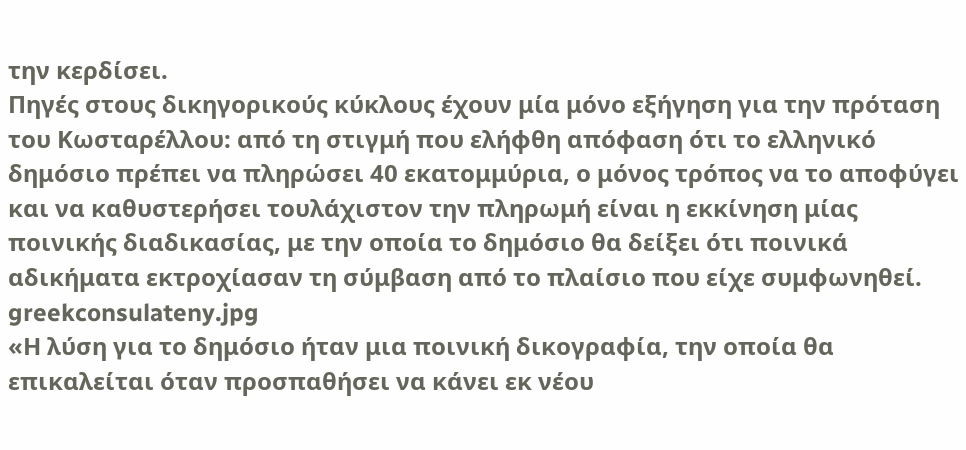την κερδίσει.
Πηγές στους δικηγορικούς κύκλους έχουν μία μόνο εξήγηση για την πρόταση του Κωσταρέλλου: από τη στιγμή που ελήφθη απόφαση ότι το ελληνικό δημόσιο πρέπει να πληρώσει 40 εκατομμύρια, ο μόνος τρόπος να το αποφύγει και να καθυστερήσει τουλάχιστον την πληρωμή είναι η εκκίνηση μίας ποινικής διαδικασίας, με την οποία το δημόσιο θα δείξει ότι ποινικά αδικήματα εκτροχίασαν τη σύμβαση από το πλαίσιο που είχε συμφωνηθεί.
greekconsulateny.jpg
«Η λύση για το δημόσιο ήταν μια ποινική δικογραφία, την οποία θα επικαλείται όταν προσπαθήσει να κάνει εκ νέου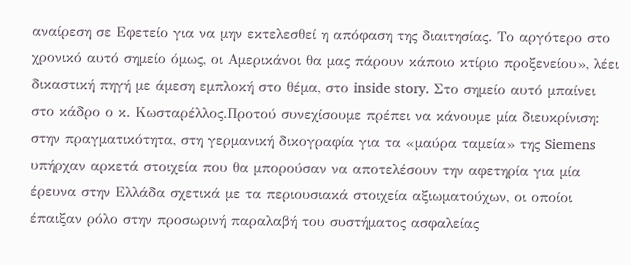αναίρεση σε Εφετείο για να μην εκτελεσθεί η απόφαση της διαιτησίας. Το αργότερο στο χρονικό αυτό σημείο όμως, οι Αμερικάνοι θα μας πάρουν κάποιο κτίριο προξενείου», λέει δικαστική πηγή με άμεση εμπλοκή στο θέμα, στο inside story. Στο σημείο αυτό μπαίνει στο κάδρο ο κ. Κωσταρέλλος.Προτού συνεχίσουμε πρέπει να κάνουμε μία διευκρίνιση: στην πραγματικότητα, στη γερμανική δικογραφία για τα «μαύρα ταμεία» της Siemens υπήρχαν αρκετά στοιχεία που θα μπορούσαν να αποτελέσουν την αφετηρία για μία έρευνα στην Ελλάδα σχετικά με τα περιουσιακά στοιχεία αξιωματούχων, οι οποίοι έπαιξαν ρόλο στην προσωρινή παραλαβή του συστήματος ασφαλείας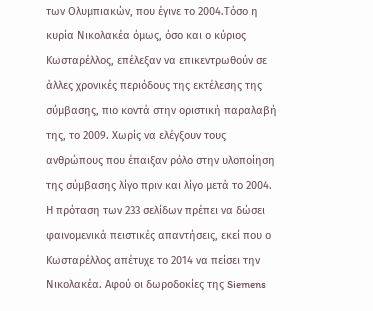των Ολυμπιακών, που έγινε το 2004.Τόσο η κυρία Νικολακέα όμως, όσο και ο κύριος Κωσταρέλλος, επέλεξαν να επικεντρωθούν σε άλλες χρονικές περιόδους της εκτέλεσης της σύμβασης, πιο κοντά στην οριστική παραλαβή της, το 2009. Χωρίς να ελέγξουν τους ανθρώπους που έπαιξαν ρόλο στην υλοποίηση της σύμβασης λίγο πριν και λίγο μετά το 2004.
Η πρόταση των 233 σελίδων πρέπει να δώσει φαινομενικά πειστικές απαντήσεις, εκεί που ο Κωσταρέλλος απέτυχε το 2014 να πείσει την Νικολακέα. Αφού οι δωροδοκίες της Siemens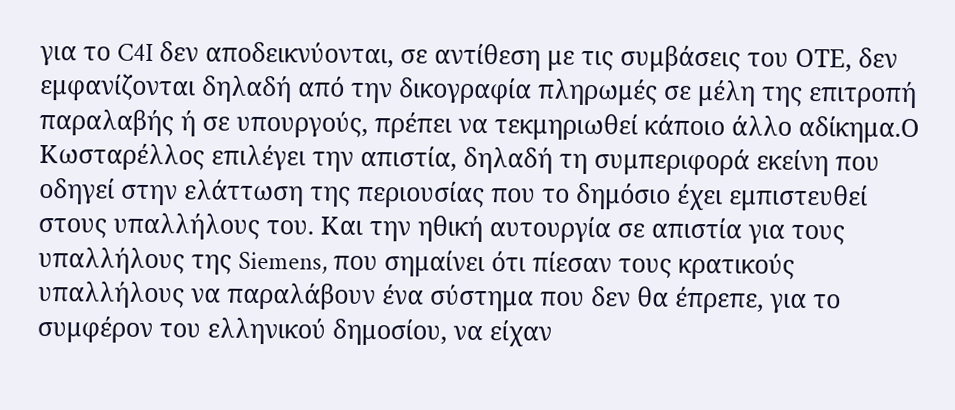για το C4I δεν αποδεικνύονται, σε αντίθεση με τις συμβάσεις του ΟΤΕ, δεν εμφανίζονται δηλαδή από την δικογραφία πληρωμές σε μέλη της επιτροπή παραλαβής ή σε υπουργούς, πρέπει να τεκμηριωθεί κάποιο άλλο αδίκημα.Ο Κωσταρέλλος επιλέγει την απιστία, δηλαδή τη συμπεριφορά εκείνη που οδηγεί στην ελάττωση της περιουσίας που το δημόσιο έχει εμπιστευθεί στους υπαλλήλους του. Και την ηθική αυτουργία σε απιστία για τους υπαλλήλους της Siemens, που σημαίνει ότι πίεσαν τους κρατικούς υπαλλήλους να παραλάβουν ένα σύστημα που δεν θα έπρεπε, για το συμφέρον του ελληνικού δημοσίου, να είχαν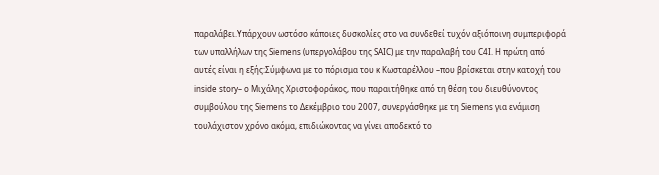παραλάβει.Υπάρχουν ωστόσο κάποιες δυσκολίες στο να συνδεθεί τυχόν αξιόποινη συμπεριφορά των υπαλλήλων της Siemens (υπεργολάβου της SAIC) με την παραλαβή του C4I. Η πρώτη από αυτές είναι η εξής:Σύμφωνα με το πόρισμα του κ Κωσταρέλλου –που βρίσκεται στην κατοχή του inside story– ο Μιχάλης Χριστοφοράκος, που παραιτήθηκε από τη θέση του διευθύνοντος συμβούλου της Siemens το Δεκέμβριο του 2007, συνεργάσθηκε με τη Siemens για ενάμιση τουλάχιστον χρόνο ακόμα, επιδιώκοντας να γίνει αποδεκτό το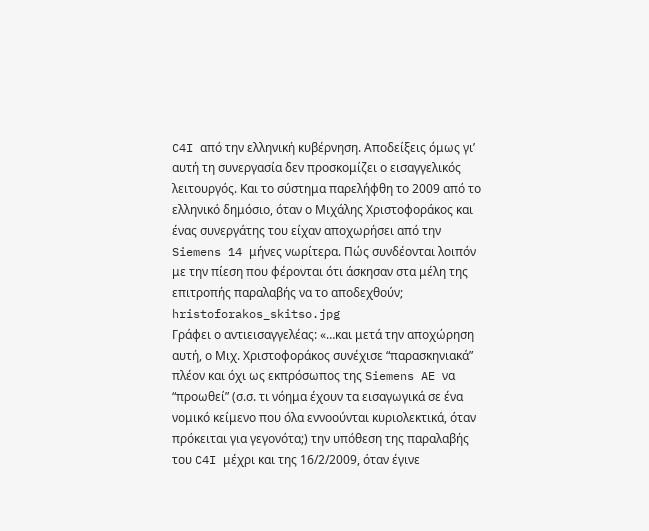C4I από την ελληνική κυβέρνηση. Αποδείξεις όμως γι’ αυτή τη συνεργασία δεν προσκομίζει ο εισαγγελικός λειτουργός. Και το σύστημα παρελήφθη το 2009 από το ελληνικό δημόσιο, όταν ο Μιχάλης Χριστοφοράκος και ένας συνεργάτης του είχαν αποχωρήσει από την Siemens 14 μήνες νωρίτερα. Πώς συνδέονται λοιπόν με την πίεση που φέρονται ότι άσκησαν στα μέλη της επιτροπής παραλαβής να το αποδεχθούν;
hristoforakos_skitso.jpg
Γράφει ο αντιεισαγγελέας: «…και μετά την αποχώρηση αυτή, ο Μιχ. Χριστοφοράκος συνέχισε “παρασκηνιακά” πλέον και όχι ως εκπρόσωπος της Siemens AE να “προωθεί” (σ.σ. τι νόημα έχουν τα εισαγωγικά σε ένα νομικό κείμενο που όλα εννοούνται κυριολεκτικά, όταν πρόκειται για γεγονότα;) την υπόθεση της παραλαβής του C4I μέχρι και της 16/2/2009, όταν έγινε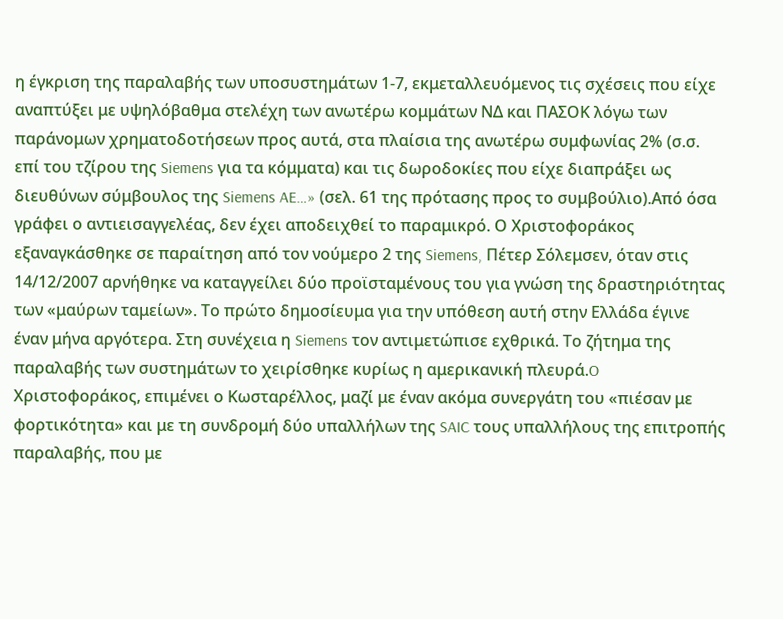η έγκριση της παραλαβής των υποσυστημάτων 1-7, εκμεταλλευόμενος τις σχέσεις που είχε αναπτύξει με υψηλόβαθμα στελέχη των ανωτέρω κομμάτων ΝΔ και ΠΑΣΟΚ λόγω των παράνομων χρηματοδοτήσεων προς αυτά, στα πλαίσια της ανωτέρω συμφωνίας 2% (σ.σ. επί του τζίρου της Siemens για τα κόμματα) και τις δωροδοκίες που είχε διαπράξει ως διευθύνων σύμβουλος της Siemens AE…» (σελ. 61 της πρότασης προς το συμβούλιο).Από όσα γράφει ο αντιεισαγγελέας, δεν έχει αποδειχθεί το παραμικρό. Ο Χριστοφοράκος εξαναγκάσθηκε σε παραίτηση από τον νούμερο 2 της Siemens, Πέτερ Σόλεμσεν, όταν στις 14/12/2007 αρνήθηκε να καταγγείλει δύο προϊσταμένους του για γνώση της δραστηριότητας των «μαύρων ταμείων». Το πρώτο δημοσίευμα για την υπόθεση αυτή στην Ελλάδα έγινε έναν μήνα αργότερα. Στη συνέχεια η Siemens τον αντιμετώπισε εχθρικά. Το ζήτημα της παραλαβής των συστημάτων το χειρίσθηκε κυρίως η αμερικανική πλευρά.O Χριστοφοράκος, επιμένει ο Κωσταρέλλος, μαζί με έναν ακόμα συνεργάτη του «πιέσαν με φορτικότητα» και με τη συνδρομή δύο υπαλλήλων της SAIC τους υπαλλήλους της επιτροπής παραλαβής, που με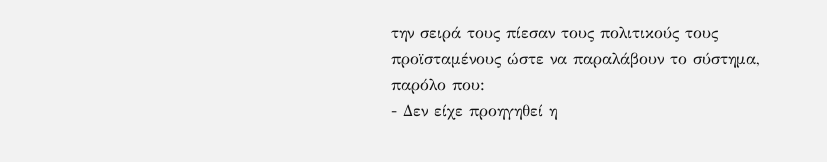την σειρά τους πίεσαν τους πολιτικούς τους προϊσταμένους ώστε να παραλάβουν το σύστημα, παρόλο που:
- Δεν είχε προηγηθεί η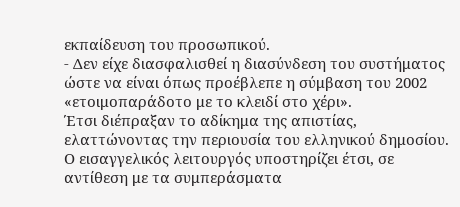εκπαίδευση του προσωπικού.
- Δεν είχε διασφαλισθεί η διασύνδεση του συστήματος ώστε να είναι όπως προέβλεπε η σύμβαση του 2002 «ετοιμοπαράδοτο με το κλειδί στο χέρι».
Έτσι διέπραξαν το αδίκημα της απιστίας, ελαττώνοντας την περιουσία του ελληνικού δημοσίου.
Ο εισαγγελικός λειτουργός υποστηρίζει έτσι, σε αντίθεση με τα συμπεράσματα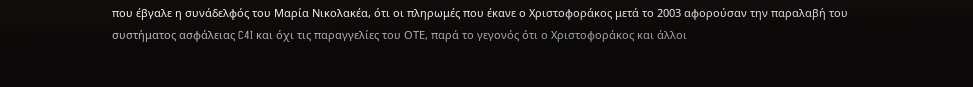που έβγαλε η συνάδελφός του Μαρία Νικολακέα, ότι οι πληρωμές που έκανε ο Χριστοφοράκος μετά το 2003 αφορούσαν την παραλαβή του συστήματος ασφάλειας C4I και όχι τις παραγγελίες του ΟΤΕ, παρά το γεγονός ότι ο Χριστοφοράκος και άλλοι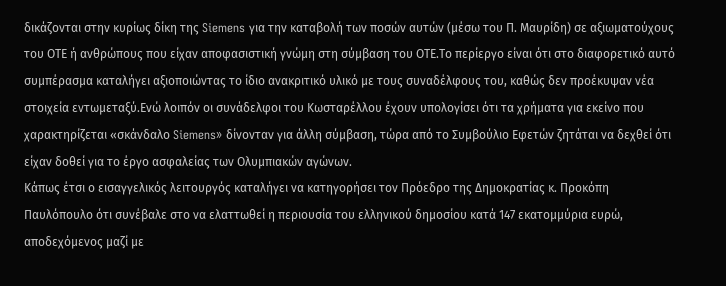δικάζονται στην κυρίως δίκη της Siemens για την καταβολή των ποσών αυτών (μέσω του Π. Μαυρίδη) σε αξιωματούχους του ΟΤΕ ή ανθρώπους που είχαν αποφασιστική γνώμη στη σύμβαση του ΟΤΕ.Το περίεργο είναι ότι στο διαφορετικό αυτό συμπέρασμα καταλήγει αξιοποιώντας το ίδιο ανακριτικό υλικό με τους συναδέλφους του, καθώς δεν προέκυψαν νέα στοιχεία εντωμεταξύ.Ενώ λοιπόν οι συνάδελφοι του Κωσταρέλλου έχουν υπολογίσει ότι τα χρήματα για εκείνο που χαρακτηρίζεται «σκάνδαλο Siemens» δίνονταν για άλλη σύμβαση, τώρα από το Συμβούλιο Εφετών ζητάται να δεχθεί ότι είχαν δοθεί για το έργο ασφαλείας των Ολυμπιακών αγώνων.
Κάπως έτσι ο εισαγγελικός λειτουργός καταλήγει να κατηγορήσει τον Πρόεδρο της Δημοκρατίας κ. Προκόπη Παυλόπουλο ότι συνέβαλε στο να ελαττωθεί η περιουσία του ελληνικού δημοσίου κατά 147 εκατομμύρια ευρώ, αποδεχόμενος μαζί με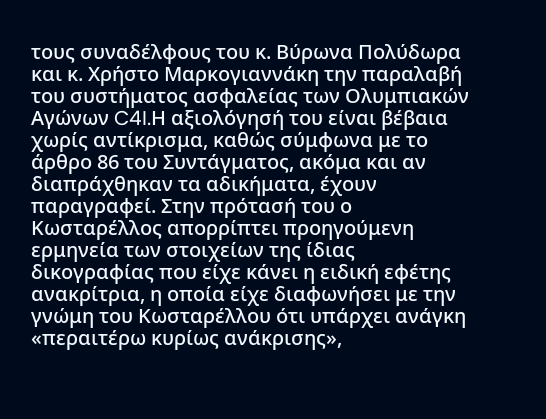τους συναδέλφους του κ. Βύρωνα Πολύδωρα και κ. Χρήστο Μαρκογιαννάκη την παραλαβή του συστήματος ασφαλείας των Ολυμπιακών Αγώνων C4I.Η αξιολόγησή του είναι βέβαια χωρίς αντίκρισμα, καθώς σύμφωνα με το άρθρο 86 του Συντάγματος, ακόμα και αν διαπράχθηκαν τα αδικήματα, έχουν παραγραφεί. Στην πρότασή του ο Κωσταρέλλος απορρίπτει προηγούμενη ερμηνεία των στοιχείων της ίδιας δικογραφίας που είχε κάνει η ειδική εφέτης ανακρίτρια, η οποία είχε διαφωνήσει με την γνώμη του Κωσταρέλλου ότι υπάρχει ανάγκη «περαιτέρω κυρίως ανάκρισης»,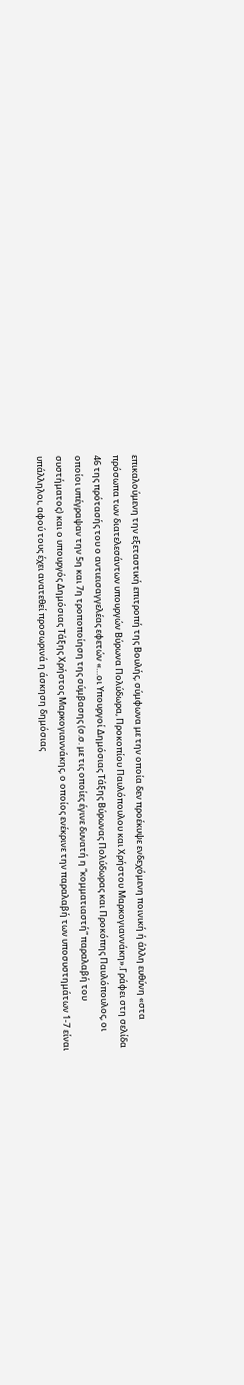επικαλούμενη την εξεταστική επιτροπή της Βουλής, σύμφωνα με την οποία δεν προέκυψε ενδεχόμενη ποινική ή άλλη ευθύνη «στα πρόσωπα των διατελεσάντων υπουργών Βύρωνα Πολύδωρα, Προκοπίου Παυλόπουλου και Χρήστου Μαρκογιαννάκη».Γράφει στη σελίδα 46 της πρότασής του ο αντιεισαγγελέας εφετών «…οι Υπουργοί Δημόσιας Τάξης Βύρωνας Πολύδωρας και Προκόπης Παυλόπουλος, οι οποίοι υπέγραψαν την 5η και 7η τροποποίηση της σύμβασης (σ.σ. με τις οποίες έγινε δυνατή η “κομματιαστή” παραλαβή του συστήματος) και ο υπουργός Δημόσιας Τάξης Χρήστος Μαρκογιαννάκης, ο οποίος ενέκρινε την παραλαβή των υποσυστημάτων 1-7 είναι υπάλληλοι, αφού τους έχει ανατεθεί προσωρινά η άσκηση δημόσιας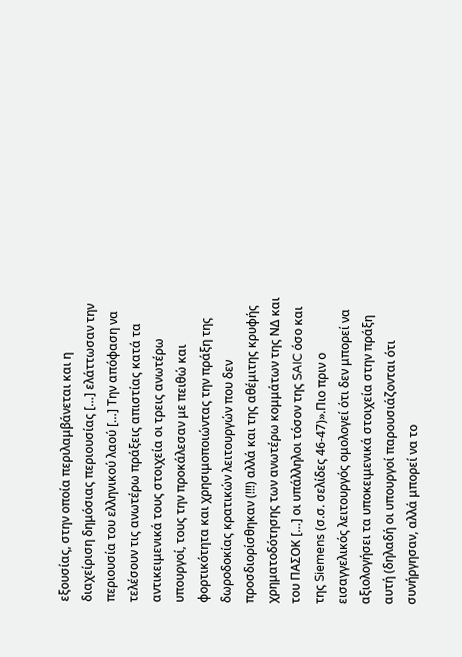εξουσίας, στην οποία περιλαμβάνεται και η διαχείριση δημόσιας περιουσίας […] ελάττωσαν την περιουσία του ελληνικού λαού […] Την απόφαση να τελέσουν τις ανωτέρω πράξεις απιστίας κατά τα αντικειμενικά τους στοιχεία οι τρεις ανωτέρω υπουργοί, τους την προκάλεσαν με πειθώ και φορτικότητα και χρησιμοποιώντας την πράξη της δωροδοκίας κρατικών λειτουργών που δεν προσδιορίσθηκαν (!!!) αλλά και της αθέμιτης κρυφής χρηματοδότησης των ανωτέρω κομμάτων της ΝΔ και του ΠΑΣΟΚ […] οι υπάλληλοι τόσον της SAIC όσο και της Siemens (σ.σ. σελίδες 46-47)».Πιο πριν ο εισαγγελικός λειτουργός ομολογεί ότι δεν μπορεί να αξιολογήσει τα υποκειμενικά στοιχεία στην πράξη αυτή (δηλαδή οι υπουργοί παρουσιάζονται ότι συνήργησαν, αλλά μπορεί να το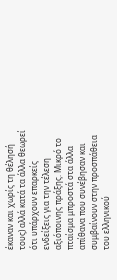έκαναν και χωρίς τη θέλησή τους) αλλά κατά τα άλλα θεωρεί ότι υπάρχουν επαρκείς ενδείξεις για την τέλεση αξιόποινης πράξης. Μικρό το πταίσμα μπροστά στα άλλα απίθανα που συνέβησαν και συμβαίνουν στην προσπάθεια του ελληνικού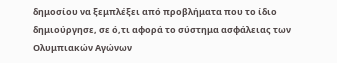δημοσίου να ξεμπλέξει από προβλήματα που το ίδιο δημιούργησε, σε ό,τι αφορά το σύστημα ασφάλειας των Ολυμπιακών Αγώνων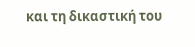και τη δικαστική του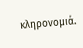κληρονομιά.